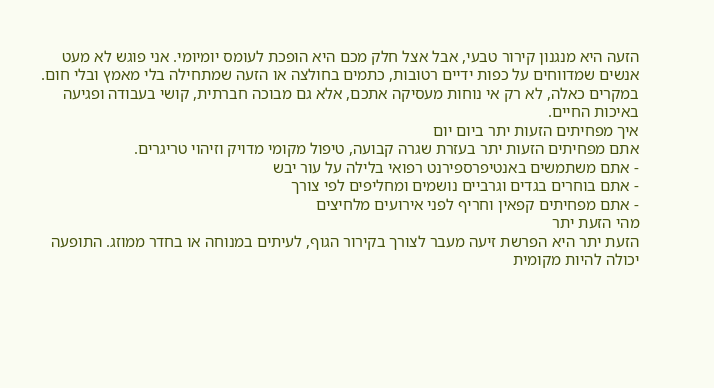הזעה היא מנגנון קירור טבעי, אבל אצל חלק מכם היא הופכת לעומס יומיומי. אני פוגש לא מעט אנשים שמדווחים על כפות ידיים רטובות, כתמים בחולצה או הזעה שמתחילה בלי מאמץ ובלי חום. במקרים כאלה, לא רק אי נוחות מעסיקה אתכם, אלא גם מבוכה חברתית, קושי בעבודה ופגיעה באיכות החיים.
איך מפחיתים הזעות יתר ביום יום
אתם מפחיתים הזעות יתר בעזרת שגרה קבועה, טיפול מקומי מדויק וזיהוי טריגרים.
- אתם משתמשים באנטיפרספירנט רפואי בלילה על עור יבש
- אתם בוחרים בגדים וגרביים נושמים ומחליפים לפי צורך
- אתם מפחיתים קפאין וחריף לפני אירועים מלחיצים
מהי הזעת יתר
הזעת יתר היא הפרשת זיעה מעבר לצורך בקירור הגוף, לעיתים במנוחה או בחדר ממוזג. התופעה יכולה להיות מקומית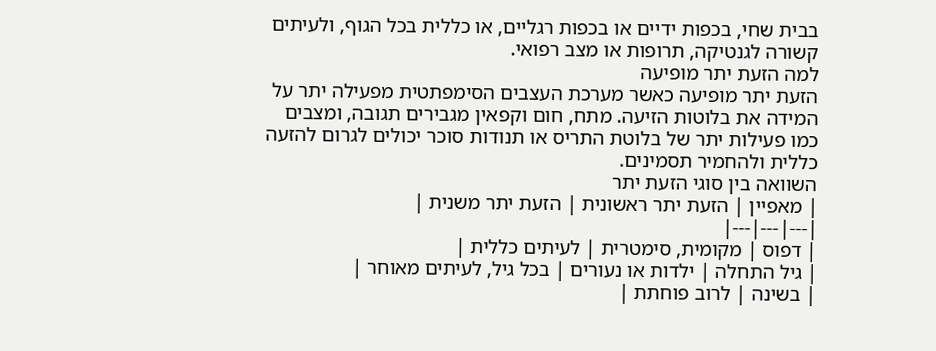בבית שחי, בכפות ידיים או בכפות רגליים, או כללית בכל הגוף, ולעיתים קשורה לגנטיקה, תרופות או מצב רפואי.
למה הזעת יתר מופיעה
הזעת יתר מופיעה כאשר מערכת העצבים הסימפתטית מפעילה יתר על המידה את בלוטות הזיעה. מתח, חום וקפאין מגבירים תגובה, ומצבים כמו פעילות יתר של בלוטת התריס או תנודות סוכר יכולים לגרום להזעה כללית ולהחמיר תסמינים.
השוואה בין סוגי הזעת יתר
| מאפיין | הזעת יתר ראשונית | הזעת יתר משנית |
|---|---|---|
| דפוס | מקומית, סימטרית | לעיתים כללית |
| גיל התחלה | ילדות או נעורים | בכל גיל, לעיתים מאוחר |
| בשינה | לרוב פוחתת |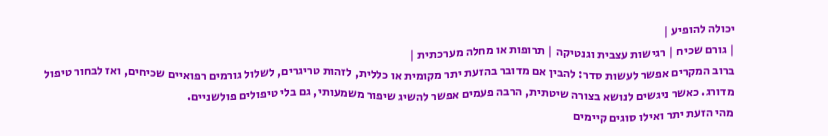יכולה להופיע |
| גורם שכיח | רגישות עצבית וגנטיקה | תרופות או מחלה מערכתית |
ברוב המקרים אפשר לעשות סדר: להבין אם מדובר בהזעת יתר מקומית או כללית, לזהות טריגרים, לשלול גורמים רפואיים שכיחים, ואז לבחור טיפול מדורג. כאשר ניגשים לנושא בצורה שיטתית, הרבה פעמים אפשר להשיג שיפור משמעותי, גם בלי טיפולים פולשניים.
מהי הזעת יתר ואילו סוגים קיימים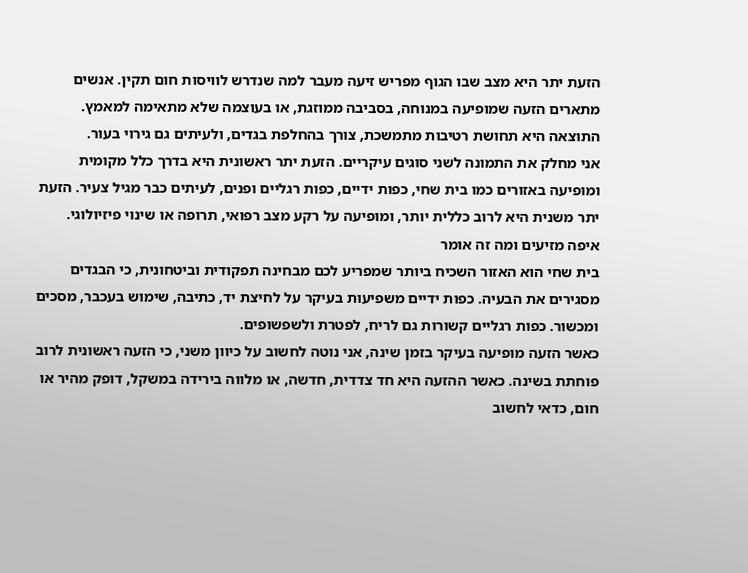הזעת יתר היא מצב שבו הגוף מפריש זיעה מעבר למה שנדרש לוויסות חום תקין. אנשים מתארים הזעה שמופיעה במנוחה, בסביבה ממוזגת, או בעוצמה שלא מתאימה למאמץ. התוצאה היא תחושת רטיבות מתמשכת, צורך בהחלפת בגדים, ולעיתים גם גירוי בעור.
אני מחלק את התמונה לשני סוגים עיקריים. הזעת יתר ראשונית היא בדרך כלל מקומית ומופיעה באזורים כמו בית שחי, כפות ידיים, כפות רגליים ופנים, לעיתים כבר מגיל צעיר. הזעת יתר משנית היא לרוב כללית יותר, ומופיעה על רקע מצב רפואי, תרופה או שינוי פיזיולוגי.
איפה מזיעים ומה זה אומר
בית שחי הוא האזור השכיח ביותר שמפריע לכם מבחינה תפקודית וביטחונית, כי הבגדים מסגירים את הבעיה. כפות ידיים משפיעות בעיקר על לחיצת יד, כתיבה, שימוש בעכבר, מסכים ומכשור. כפות רגליים קשורות גם לריח, לפטרת ולשפשופים.
כאשר הזעה מופיעה בעיקר בזמן שינה, אני נוטה לחשוב על כיוון משני, כי הזעה ראשונית לרוב פוחתת בשינה. כאשר ההזעה היא חד צדדית, חדשה, או מלווה בירידה במשקל, דופק מהיר או חום, כדאי לחשוב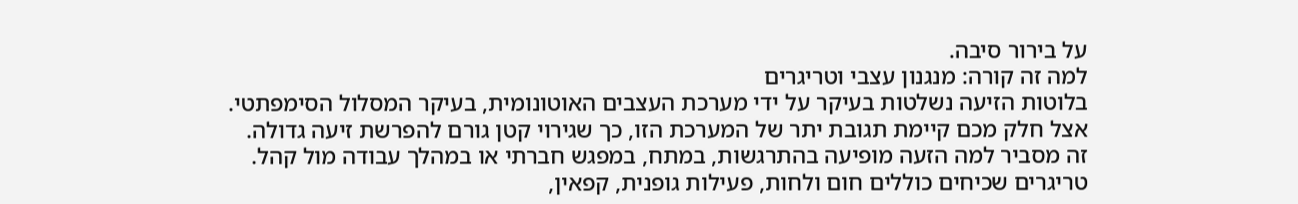על בירור סיבה.
למה זה קורה: מנגנון עצבי וטריגרים
בלוטות הזיעה נשלטות בעיקר על ידי מערכת העצבים האוטונומית, בעיקר המסלול הסימפתטי. אצל חלק מכם קיימת תגובת יתר של המערכת הזו, כך שגירוי קטן גורם להפרשת זיעה גדולה. זה מסביר למה הזעה מופיעה בהתרגשות, במתח, במפגש חברתי או במהלך עבודה מול קהל.
טריגרים שכיחים כוללים חום ולחות, פעילות גופנית, קפאין,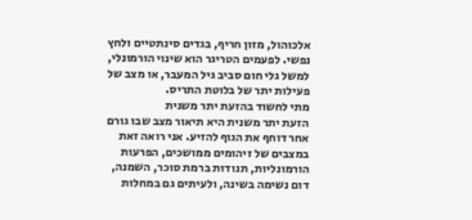אלכוהול, מזון חריף, בגדים סינתטיים ולחץ נפשי. לפעמים הטריגר הוא שינוי הורמונלי, למשל גלי חום סביב גיל המעבר, או מצב של פעילות יתר של בלוטת התריס.
מתי לחשוד בהזעת יתר משנית
הזעת יתר משנית היא תיאור מצב שבו גורם אחר דוחף את הגוף להזיע. אני רואה זאת במצבים של זיהומים ממושכים, הפרעות הורמונליות, תנודות ברמת סוכר, השמנה, דום נשימה בשינה, ולעיתים גם במחלות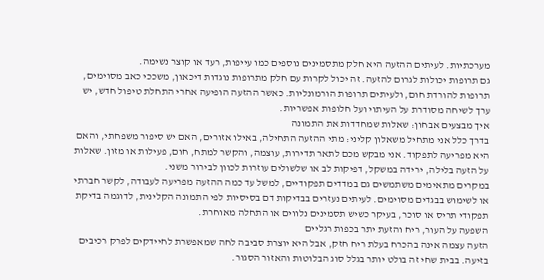מערכתיות. לעיתים ההזעה היא חלק מתסמינים נוספים כמו עייפות, רעד או קוצר נשימה.
גם תרופות יכולות לגרום להזעה. זה יכול לקרות עם חלק מתרופות נוגדות דיכאון, משככי כאב מסוימים, תרופות להורדת חום, ולעיתים תרופות הורמונליות. כאשר ההזעה הופיעה אחרי התחלת טיפול חדש, יש ערך לשיחה מסודרת על העיתוי ועל חלופות אפשריות.
איך מבצעים אבחון: שאלות שמחדדות את התמונה
בדרך כלל אני מתחיל משאלון קליני: מתי ההזעה התחילה, באילו אזורים, האם יש סיפור משפחתי, והאם היא מפריעה לתפקוד. אני מבקש מכם לתאר תדירות, עוצמה, והקשר למתח, חום, פעילות או מזון. שאלות על הזעה בלילה, ירידה במשקל, דפיקות לב או שלשולים עוזרות לכוון לבירור משני.
במקרים מתאימים משתמשים גם במדדים תפקודיים, למשל עד כמה ההזעה מפריעה לעבודה, לקשר חברתי או לשימוש בבגדים מסוימים. לעיתים נעזרים בבדיקות דם בסיסיות לפי התמונה הקלינית, לדוגמה בדיקת תפקודי תריס או סוכר, בעיקר כשיש תסמינים נלווים או התחלה מאוחרת.
השפעה על העור, ריח והזעת יתר בכפות רגליים
הזעה עצמה אינה בהכרח בעלת ריח חזק, אבל היא יוצרת סביבה לחה שמאפשרת לחיידקים לפרק רכיבים בזיעה. בבית שחי זה בולט יותר בגלל סוג הבלוטות והאזור הסגור.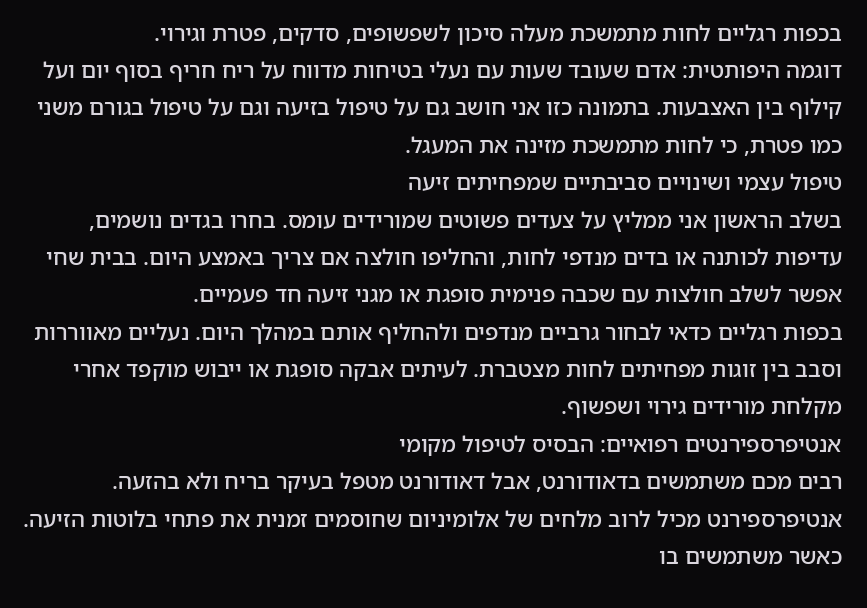בכפות רגליים לחות מתמשכת מעלה סיכון לשפשופים, סדקים, פטרת וגירוי.
דוגמה היפותטית: אדם שעובד שעות עם נעלי בטיחות מדווח על ריח חריף בסוף יום ועל קילוף בין האצבעות. בתמונה כזו אני חושב גם על טיפול בזיעה וגם על טיפול בגורם משני כמו פטרת, כי לחות מתמשכת מזינה את המעגל.
טיפול עצמי ושינויים סביבתיים שמפחיתים זיעה
בשלב הראשון אני ממליץ על צעדים פשוטים שמורידים עומס. בחרו בגדים נושמים, עדיפות לכותנה או בדים מנדפי לחות, והחליפו חולצה אם צריך באמצע היום. בבית שחי אפשר לשלב חולצות עם שכבה פנימית סופגת או מגני זיעה חד פעמיים.
בכפות רגליים כדאי לבחור גרביים מנדפים ולהחליף אותם במהלך היום. נעליים מאווררות וסבב בין זוגות מפחיתים לחות מצטברת. לעיתים אבקה סופגת או ייבוש מוקפד אחרי מקלחת מורידים גירוי ושפשוף.
אנטיפרספירנטים רפואיים: הבסיס לטיפול מקומי
רבים מכם משתמשים בדאודורנט, אבל דאודורנט מטפל בעיקר בריח ולא בהזעה. אנטיפרספירנט מכיל לרוב מלחים של אלומיניום שחוסמים זמנית את פתחי בלוטות הזיעה. כאשר משתמשים בו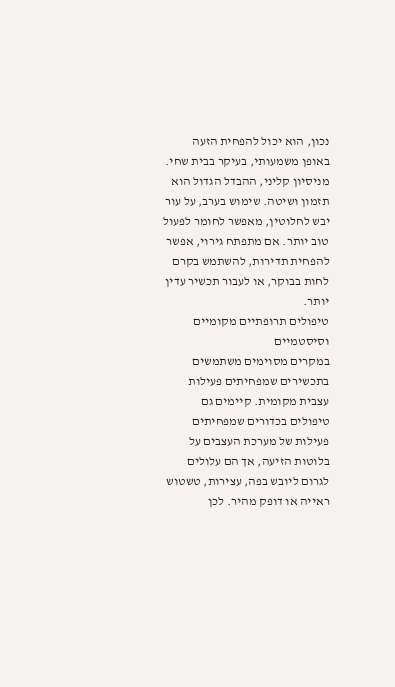נכון, הוא יכול להפחית הזעה באופן משמעותי, בעיקר בבית שחי.
מניסיון קליני, ההבדל הגדול הוא תזמון ושיטה. שימוש בערב, על עור יבש לחלוטין, מאפשר לחומר לפעול טוב יותר. אם מתפתח גירוי, אפשר להפחית תדירות, להשתמש בקרם לחות בבוקר, או לעבור תכשיר עדין יותר.
טיפולים תרופתיים מקומיים וסיסטמיים
במקרים מסוימים משתמשים בתכשירים שמפחיתים פעילות עצבית מקומית. קיימים גם טיפולים בכדורים שמפחיתים פעילות של מערכת העצבים על בלוטות הזיעה, אך הם עלולים לגרום ליובש בפה, עצירות, טשטוש ראייה או דופק מהיר. לכן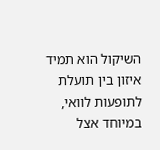השיקול הוא תמיד איזון בין תועלת לתופעות לוואי, במיוחד אצל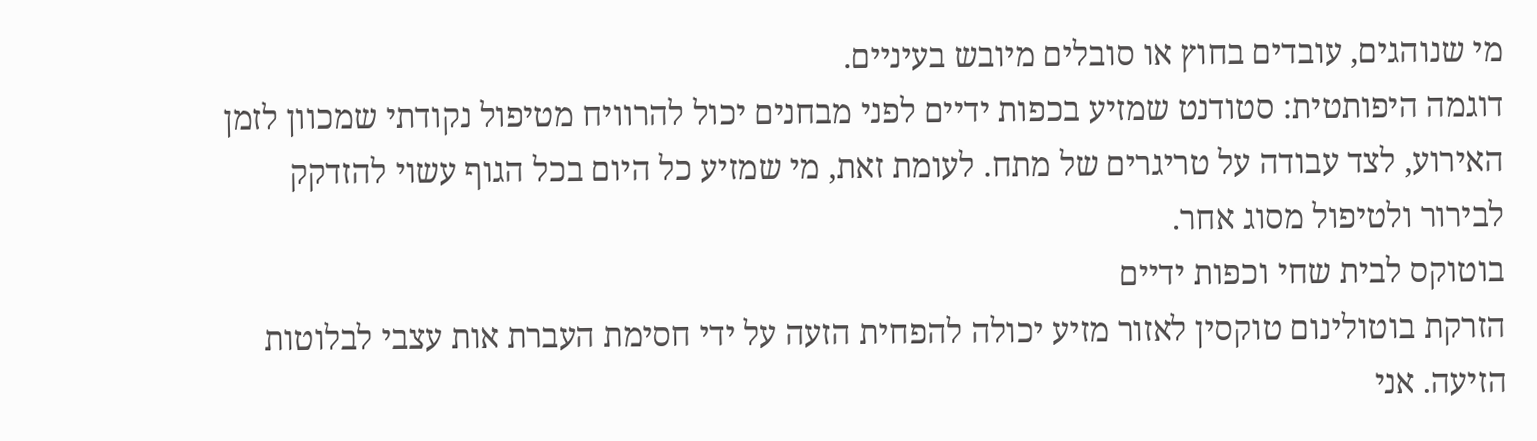מי שנוהגים, עובדים בחוץ או סובלים מיובש בעיניים.
דוגמה היפותטית: סטודנט שמזיע בכפות ידיים לפני מבחנים יכול להרוויח מטיפול נקודתי שמכוון לזמן האירוע, לצד עבודה על טריגרים של מתח. לעומת זאת, מי שמזיע כל היום בכל הגוף עשוי להזדקק לבירור ולטיפול מסוג אחר.
בוטוקס לבית שחי וכפות ידיים
הזרקת בוטולינום טוקסין לאזור מזיע יכולה להפחית הזעה על ידי חסימת העברת אות עצבי לבלוטות הזיעה. אני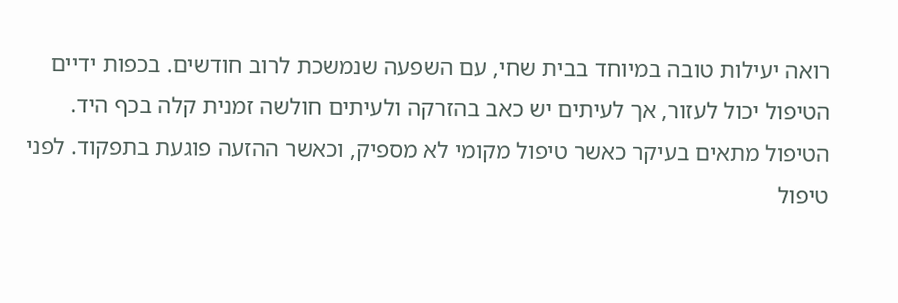רואה יעילות טובה במיוחד בבית שחי, עם השפעה שנמשכת לרוב חודשים. בכפות ידיים הטיפול יכול לעזור, אך לעיתים יש כאב בהזרקה ולעיתים חולשה זמנית קלה בכף היד.
הטיפול מתאים בעיקר כאשר טיפול מקומי לא מספיק, וכאשר ההזעה פוגעת בתפקוד. לפני טיפול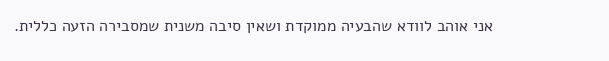אני אוהב לוודא שהבעיה ממוקדת ושאין סיבה משנית שמסבירה הזעה כללית.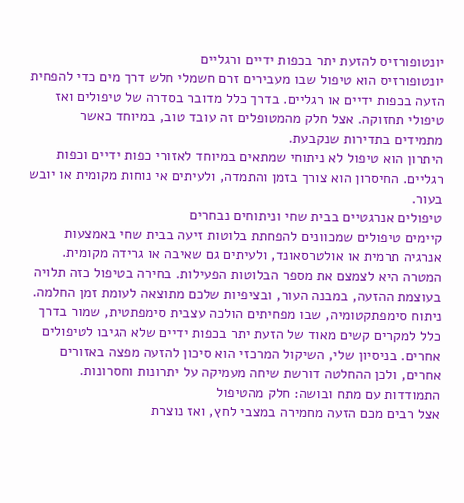יונטופורזיס להזעת יתר בכפות ידיים ורגליים
יונטופורזיס הוא טיפול שבו מעבירים זרם חשמלי חלש דרך מים כדי להפחית הזעה בכפות ידיים או רגליים. בדרך כלל מדובר בסדרה של טיפולים ואז טיפולי תחזוקה. אצל חלק מהמטופלים זה עובד טוב, במיוחד כאשר מתמידים בתדירות שנקבעת.
היתרון הוא טיפול לא ניתוחי שמתאים במיוחד לאזורי כפות ידיים וכפות רגליים. החיסרון הוא צורך בזמן והתמדה, ולעיתים אי נוחות מקומית או יובש בעור.
טיפולים אנרגטיים בבית שחי וניתוחים נבחרים
קיימים טיפולים שמכוונים להפחתת בלוטות זיעה בבית שחי באמצעות אנרגיה תרמית או אולטרסאונד, ולעיתים גם שאיבה או גרידה מקומית. המטרה היא לצמצם את מספר הבלוטות הפעילות. בחירה בטיפול כזה תלויה בעוצמת ההזעה, במבנה העור, ובציפיות שלכם מתוצאה לעומת זמן החלמה.
ניתוח סימפתקטומיה, שבו מפחיתים הולכה עצבית סימפתטית, שמור בדרך כלל למקרים קשים מאוד של הזעת יתר בכפות ידיים שלא הגיבו לטיפולים אחרים. בניסיון שלי, השיקול המרכזי הוא סיכון להזעה מפצה באזורים אחרים, ולכן ההחלטה דורשת שיחה מעמיקה על יתרונות וחסרונות.
התמודדות עם מתח ובושה: חלק מהטיפול
אצל רבים מכם הזעה מחמירה במצבי לחץ, ואז נוצרת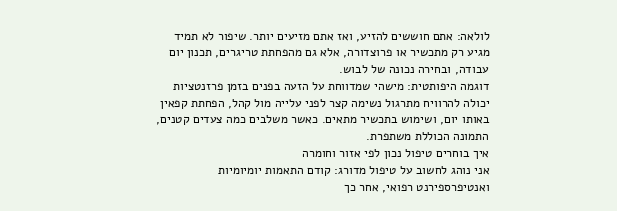לולאה: אתם חוששים להזיע, ואז אתם מזיעים יותר. שיפור לא תמיד מגיע רק מתכשיר או פרוצדורה, אלא גם מהפחתת טריגרים, תכנון יום עבודה, ובחירה נכונה של לבוש.
דוגמה היפותטית: מישהי שמדווחת על הזעה בפנים בזמן פרזנטציות יכולה להרוויח מתרגול נשימה קצר לפני עלייה מול קהל, הפחתת קפאין באותו יום, ושימוש בתכשיר מתאים. כאשר משלבים כמה צעדים קטנים, התמונה הכוללת משתפרת.
איך בוחרים טיפול נכון לפי אזור וחומרה
אני נוהג לחשוב על טיפול מדורג: קודם התאמות יומיומיות ואנטיפרספירנט רפואי, אחר כך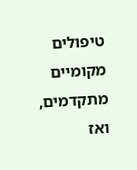טיפולים מקומיים מתקדמים, ואז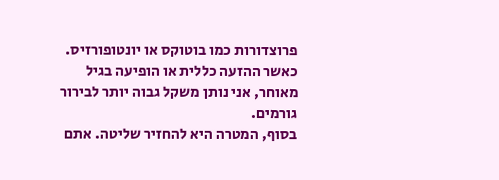פרוצדורות כמו בוטוקס או יונטופורזיס. כאשר ההזעה כללית או הופיעה בגיל מאוחר, אני נותן משקל גבוה יותר לבירור גורמים.
בסוף, המטרה היא להחזיר שליטה. אתם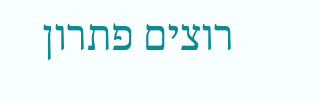רוצים פתרון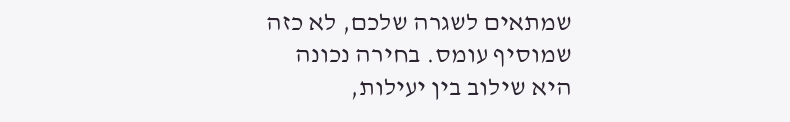שמתאים לשגרה שלכם, לא כזה שמוסיף עומס. בחירה נכונה היא שילוב בין יעילות,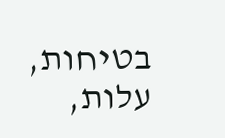בטיחות, עלות,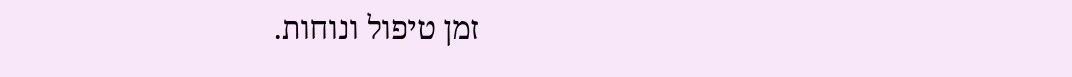זמן טיפול ונוחות.